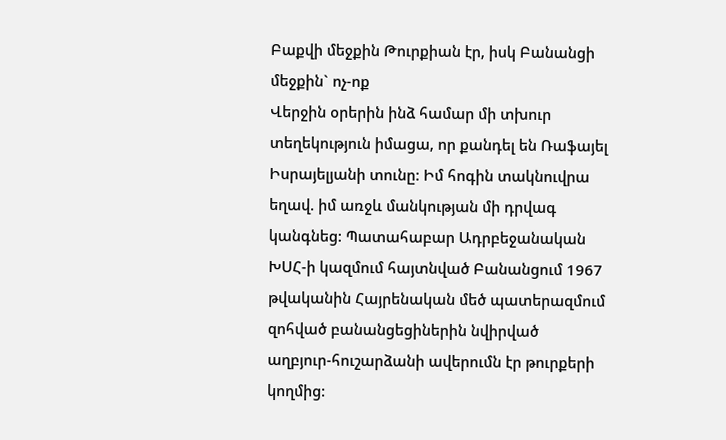Բաքվի մեջքին Թուրքիան էր, իսկ Բանանցի մեջքին` ոչ-ոք
Վերջին օրերին ինձ համար մի տխուր տեղեկություն իմացա, որ քանդել են Ռաֆայել Իսրայելյանի տունը: Իմ հոգին տակնուվրա եղավ. իմ առջև մանկության մի դրվագ կանգնեց: Պատահաբար Ադրբեջանական ԽՍՀ-ի կազմում հայտնված Բանանցում 1967 թվականին Հայրենական մեծ պատերազմում զոհված բանանցեցիներին նվիրված աղբյուր-հուշարձանի ավերումն էր թուրքերի կողմից: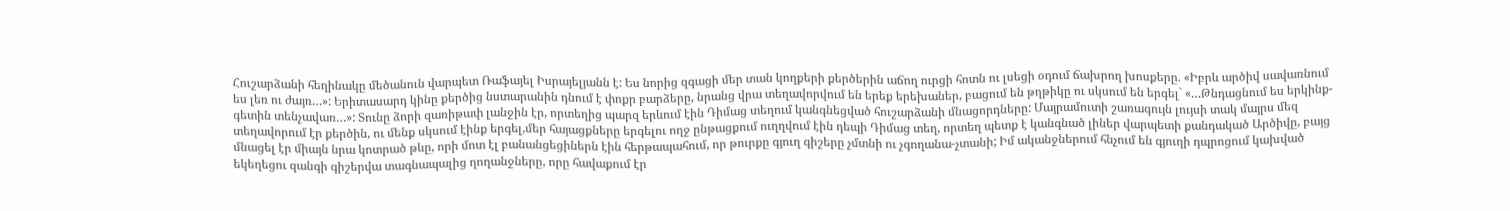Հուշարձանի հեղինակը մեծանուն վարպետ Ռաֆայել Իսրայելյանն է: Ես նորից զգացի մեր տան կողքերի քերծերին աճող ուրցի հոտն ու լսեցի օդում ճախրող խոսքերը. «Իբրև արծիվ սավառնում ես լեռ ու ժայռ…»: Երիտասարդ կինը քերծից նստարանին դնում է փոքր բարձերը, նրանց վրա տեղավորվում են երեք երեխաներ, բացում են թղթիկը ու սկսում են երգել` «…Թնդացնում ես երկինք-գետին տենչավառ…»: Տունը ձորի զառիթափ լանջին էր, որտեղից պարզ երևում էին Դիմաց տեղում կանգնեցված հուշարձանի մնացորդները: Մայրամուտի շառագույն լույսի տակ մայրս մեզ տեղավորում էր քերծին, ու մենք սկսում էինք երգել,մեր հայացքները երգելու ողջ ընթացքում ուղղվում էին դեպի Դիմաց տեղ, որտեղ պետք է կանգնած լիներ վարպետի քանդակած Արծիվը, բայց մնացել էր միայն նրա կոտրած թևը, որի մոտ էլ բանանցեցիներն էին հերթապահում, որ թուրքը գյուղ գիշերը չմտնի ու չգողանա-չտանի; Իմ ականջներում հնչում են գյուղի դպրոցում կախված եկեղեցու զանգի գիշերվա տագնապալից ղողանջները, որը հավաքում էր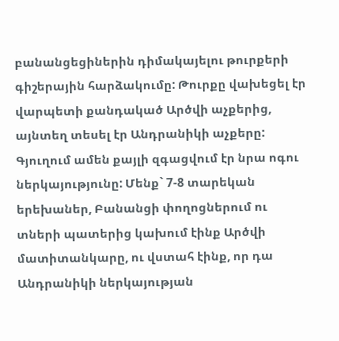բանանցեցիներին դիմակայելու թուրքերի գիշերային հարձակումը: Թուրքը վախեցել էր վարպետի քանդակած Արծվի աչքերից, այնտեղ տեսել էր Անդրանիկի աչքերը: Գյուղում ամեն քայլի զգացվում էր նրա ոգու ներկայությունը: Մենք` 7-8 տարեկան երեխաներ, Բանանցի փողոցներում ու տների պատերից կախում էինք Արծվի մատիտանկարը, ու վստահ էինք, որ դա Անդրանիկի ներկայության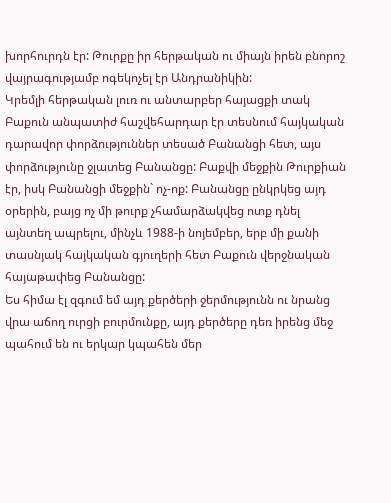խորհուրդն էր: Թուրքը իր հերթական ու միայն իրեն բնորոշ վայրագությամբ ոգեկոչել էր Անդրանիկին:
Կրեմլի հերթական լուռ ու անտարբեր հայացքի տակ Բաքուն անպատիժ հաշվեհարդար էր տեսնում հայկական դարավոր փորձություններ տեսած Բանանցի հետ, այս փորձությունը ջլատեց Բանանցը: Բաքվի մեջքին Թուրքիան էր, իսկ Բանանցի մեջքին` ոչ-ոք: Բանանցը ընկրկեց այդ օրերին, բայց ոչ մի թուրք չհամարձակվեց ոտք դնել այնտեղ ապրելու, մինչև 1988-ի նոյեմբեր, երբ մի քանի տասնյակ հայկական գյուղերի հետ Բաքուն վերջնական հայաթափեց Բանանցը:
Ես հիմա էլ զգում եմ այդ քերծերի ջերմությունն ու նրանց վրա աճող ուրցի բուրմունքը, այդ քերծերը դեռ իրենց մեջ պահում են ու երկար կպահեն մեր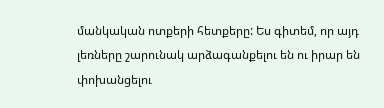մանկական ոտքերի հետքերը: Ես գիտեմ, որ այդ լեռները շարունակ արձագանքելու են ու իրար են փոխանցելու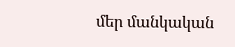մեր մանկական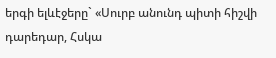երգի ելևէջերը` «Սուրբ անունդ պիտի հիշվի դարեդար, Հսկա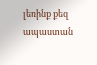լեռինք քեզ ապաստան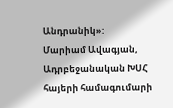Անդրանիկ»:
Մարիամ Ավագյան, Ադրբեջանական ԽՍՀ հայերի համագումարի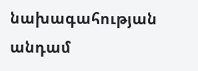նախագահության անդամ